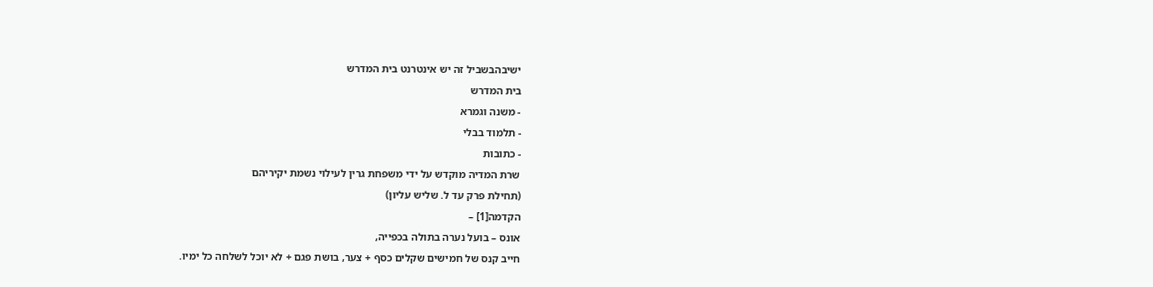ישיבהבשביל זה יש אינטרנט בית המדרש
בית המדרש
- משנה וגמרא
- תלמוד בבלי
- כתובות
שרת המדיה מוקדש על ידי משפחת גרין לעילוי נשמת יקיריהם
(תחילת פרק עד ל. שליש עליון)
הקדמה[1] –
אונס – בועל נערה בתולה בכפייה,
חייב קנס של חמישים שקלים כסף + צער, בושת פגם + לא יוכל לשלחה כל ימיו.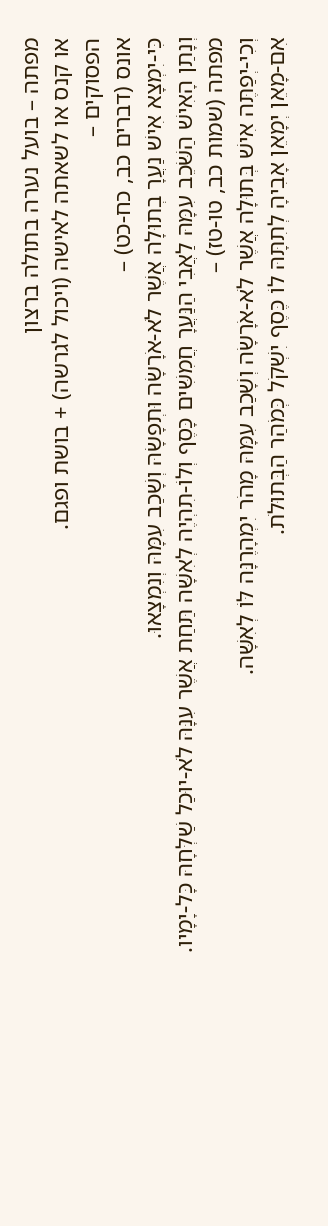מפתה – בועל נערה בתולה ברצון
או קנס או לשאתה לאישה (ויכול לגרשה) + בושת ופגם.
הפסוקים –
אונס (דברים כב, כח-כט) –
כִּי-יִמְצָא אִישׁ נַעֲרָ בְתוּלָה אֲשֶׁר לֹא-אֹרָשָׂה וּתְפָשָׂהּ וְשָׁכַב עִמָּהּ וְנִמְצָאוּ.
וְנָתַן הָאִישׁ הַשֹּׁכֵב עִמָּהּ לַאֲבִי הַנַּעֲרָ חֲמִשִּׁים כָּסֶף וְלוֹ-תִהְיֶה לְאִשָּׁה תַּחַת אֲשֶׁר עִנָּהּ לֹא-יוּכַל שַׁלְּחָהּ כָּל-יָמָיו.
מפתה (שמות כב, טו-טז) –
וְכִי-יְפַתֶּה אִישׁ בְּתוּלָה אֲשֶׁר לֹא-אֹרָשָׂה וְשָׁכַב עִמָּהּ מָהֹר יִמְהָרֶנָּה לּוֹ לְאִשָּׁה.
אִם-מָאֵן יְמָאֵן אָבִיהָ לְתִתָּהּ לוֹ כֶּסֶף יִשְׁקֹל כְּמֹהַר הַבְּתוּלֹת.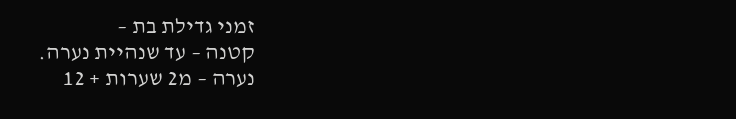זמני גדילת בת –
קטנה – עד שנהיית נערה.
נערה – מ2 שערות + 12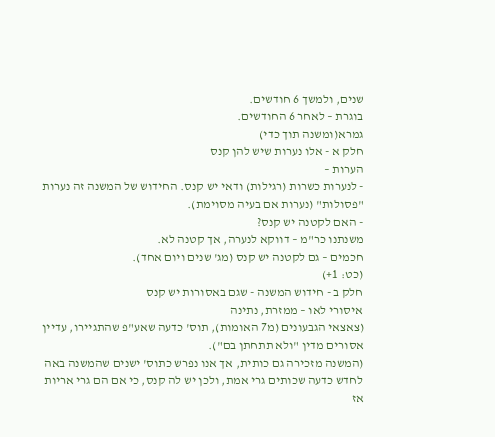שנים, ולמשך 6 חודשים.
בוגרת – לאחר 6 החודשים.
גמרא(ומשנה תוך כדי)
חלק א - אלו נערות שיש להן קנס
הערות –
- לנערות כשרות (רגילות) ודאי יש קנס. החידוש של המשנה זה נערות "פסולות" (נערות אם בעיה מסוימת).
- האם לקטנה יש קנס?
משנתנו כר"מ – דווקא לנערה, אך קטנה לא.
חכמים – גם לקטנה יש קנס (מג' שנים ויום אחד).
(כט: 1+)
חלק ב - חידוש המשנה - שגם באסורות יש קנס
איסורי לאו – ממזרת, נתינה
(צאצאי הגבעונים (מ7 האומות), תוס' כדעה שאע"פ שהתגיירו, עדיין אסורים מדין "ולא תתחתן בם").
(המשנה מזכירה גם כותית, אך אנו נפרש כתוס' ישנים שהמשנה באה לחדש כדעה שכותים גרי אמת, ולכן יש לה קנס, כי אם הם גרי אריות אז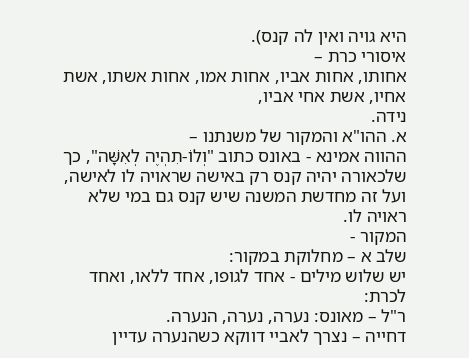היא גויה ואין לה קנס).
איסורי כרת –
אחותו, אחות אביו, אחות אמו, אחות אשתו, אשת אחיו, אשת אחי אביו,
נידה.
א. ההו"א והמקור של משנתנו –
ההווה אמינא - באונס כתוב "וְלוֹ-תִהְיֶה לְאִשָּׁה", כך שלכאורה יהיה קנס רק באישה שראויה לו לאישה, ועל זה מחדשת המשנה שיש קנס גם במי שלא ראויה לו.
המקור -
שלב א – מחלוקת במקור:
יש שלוש מילים - אחד לגופו, אחד ללאו, ואחד לכרת:
ר"ל – מאונס: נערה, נערה, הנערה.
דחייה – נצרך לאביי דווקא כשהנערה עדיין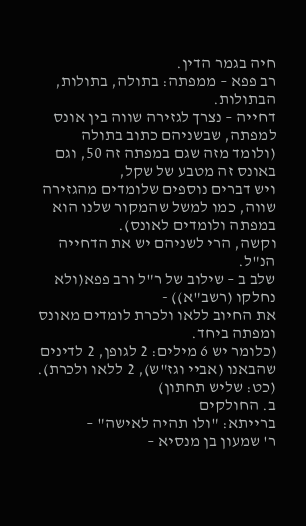חיה בגמר הדין.
רב פפא – ממפתה: בתולה, בתולות, הבתולות.
דחייה – נצרך לגזירה שווה בין אונס למפתה, שבשניהם כתוב בתולה
(ולומד מזה שגם במפתה זה 50, וגם באונס זה מטבע של שקל,
ויש דברים נוספים שלומדים מהגזירה שווה, כמו למשל שהמקור שלנו הוא במפתה ולומדים לאונס).
וקשה, הרי לשניהם יש את הדחייה הנ"ל.
שלב ב – שילוב של ר"ל ורב פפא(ולא נחלקו (רשב"א)) -
את החיוב ללאו ולכרת לומדים מאונס ומפתה ביחד.
(כלומר יש 6 מילים: 2 לגופן, 2 לדינים שהבאנו (אביי וגז"ש), 2 ללאו ולכרת).
(כט: שליש תחתון)
ב. החולקים
ברייתא: "ולו תהיה לאישה" –
ר' שמעון בן מנסיא –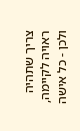צריך שתהיה ראויה לקיימה,
ולכן - כל אישה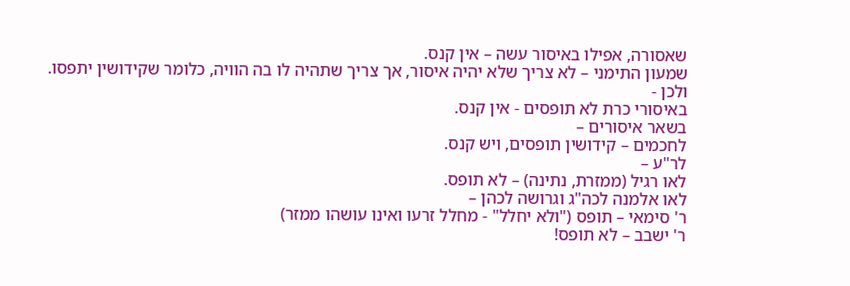שאסורה, אפילו באיסור עשה – אין קנס.
שמעון התימני – לא צריך שלא יהיה איסור, אך צריך שתהיה לו בה הוויה, כלומר שקידושין יתפסו.
ולכן -
באיסורי כרת לא תופסים - אין קנס.
בשאר איסורים –
לחכמים – קידושין תופסים, ויש קנס.
לר"ע –
לאו רגיל (ממזרת, נתינה) – לא תופס.
לאו אלמנה לכה"ג וגרושה לכהן –
ר' סימאי – תופס ("ולא יחלל" - מחלל זרעו ואינו עושהו ממזר)
ר' ישבב – לא תופס!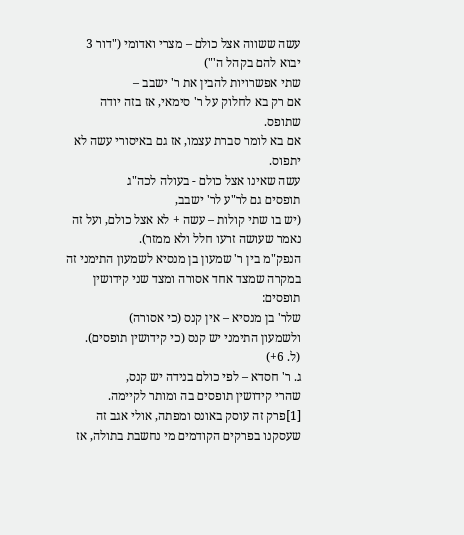עשה ששווה אצל כולם – מצרי ואדומי ("דור 3 יבוא להם בקהל ה'")
שתי אפשרויות להבין את ר' ישבב –
אם רק בא לחלוק על ר' סימאי, אז בזה יודה שתופס.
אם בא לומר סברת עצמו, אז גם באיסורי עשה לא יתפוס.
עשה שאינו אצל כולם - בעולה לכה"ג
תופסים גם לר"ע לר' ישבב,
(יש בו שתי קולות – עשה + לא אצל כולם, ועל זה נאמר שעושה זרעו חלל ולא ממזר).
הנפק"מ בין ר' שמעון בן מנסיא לשמעון התימני זה במקרה שמצד אחד אסורה ומצד שני קידושין תופסים:
שלר' בן מנסיא – אין קנס (כי אסורה)
ולשמעון התימני יש קנס (כי קידושין תופסים).
(ל. 6+)
ג. ר' חסדא – לפי כולם בנידה יש קנס,
שהרי קידושין תופסים בה ומותר לקיימה.
[1]פרק זה עוסק באונס ומפתה, אולי אגב זה שעסקנו בפרקים הקודמים מי נחשבת בתולה, אז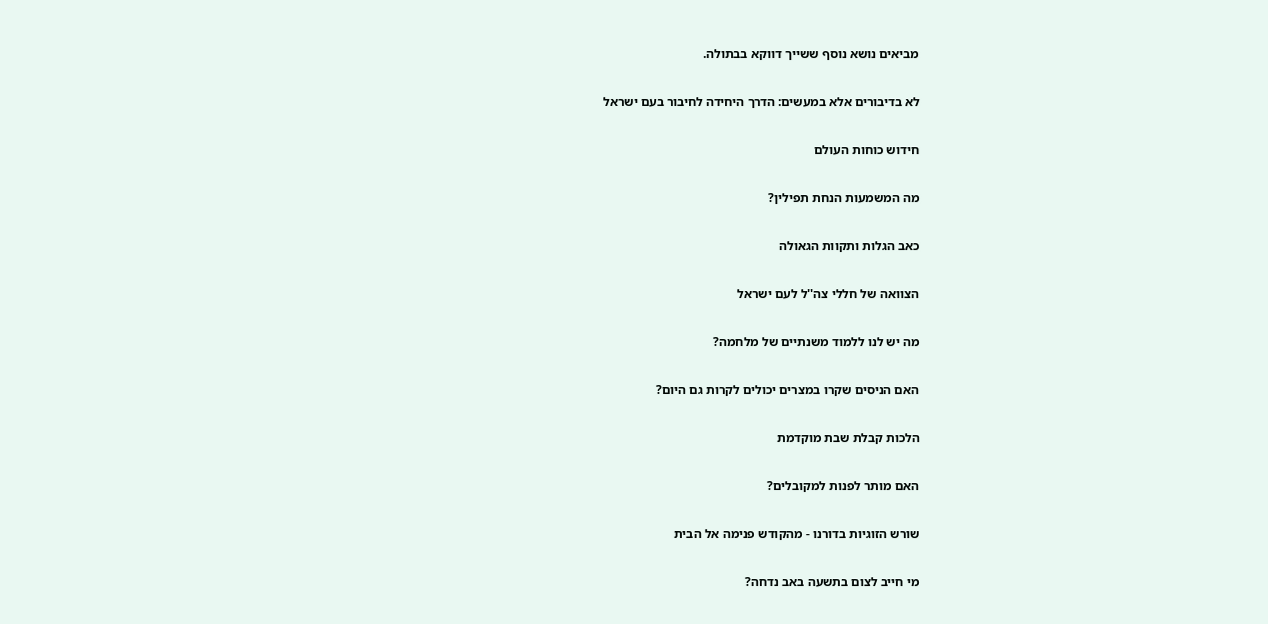מביאים נושא נוסף ששייך דווקא בבתולה.

לא בדיבורים אלא במעשים: הדרך היחידה לחיבור בעם ישראל

חידוש כוחות העולם

מה המשמעות הנחת תפילין?

כאב הגלות ותקוות הגאולה

הצוואה של חללי צה''ל לעם ישראל

מה יש לנו ללמוד משנתיים של מלחמה?

האם הניסים שקרו במצרים יכולים לקרות גם היום?

הלכות קבלת שבת מוקדמת

האם מותר לפנות למקובלים?

שורש הזוגיות בדורנו - מהקודש פנימה אל הבית

מי חייב לצום בתשעה באב נדחה?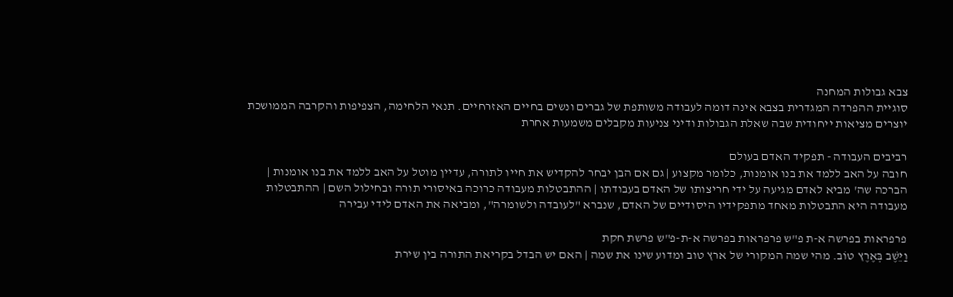צבא גבולות המחנה
סוגיית ההפרדה המגדרית בצבא אינה דומה לעבודה משותפת של גברים ונשים בחיים האזרחיים. תנאי הלחימה, הצפיפות והקרבה הממושכת יוצרים מציאות ייחודית שבה שאלת הגבולות ודיני צניעות מקבלים משמעות אחרת

רביבים העבודה - תפקיד האדם בעולם
חובה על האב ללמד את בנו אומנות, כלומר מקצוע | גם אם הבן יבחר להקדיש את חייו לתורה, עדיין מוטל על האב ללמד את בנו אומנות | הברכה שה' מביא לאדם מגיעה על ידי חריצותו של האדם בעבודתו | ההתבטלות מעבודה כרוכה באיסורי תורה ובחילול השם | ההתבטלות מעבודה היא התבטלות מאחד מתפקידיו היסודיים של האדם, שנברא "לעובדה ולשומרה", ומביאה את האדם לידי עבירה

פרפראות בפרשה א-ת פ"ש פרפראות בפרשה א-ת-פ"ש פרשת חקת
וַיֵּשֶׁב בְּאֶרֶץ טוֹב. מהי שמה המקורי של ארץ טוב ומדוע שינו את שמה | האם יש הבדל בקריאת התורה בין שירת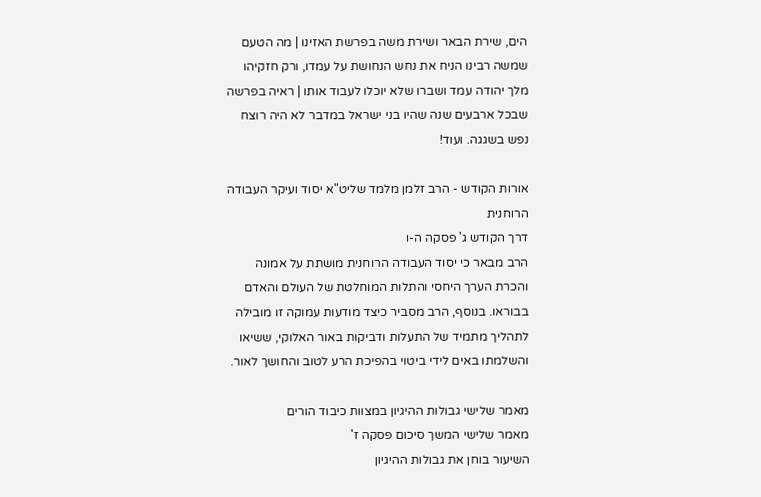הים, שירת הבאר ושירת משה בפרשת האזינו | מה הטעם שמשה רבינו הניח את נחש הנחושת על עמדו, ורק חזקיהו מלך יהודה עמד ושברו שלא יוכלו לעבוד אותו | ראיה בפרשה שבכל ארבעים שנה שהיו בני ישראל במדבר לא היה רוצח נפש בשגגה. ועוד!

אורות הקודש - הרב זלמן מלמד שליט"א יסוד ועיקר העבודה הרוחנית
דרך הקודש ג' פסקה ה-ו
הרב מבאר כי יסוד העבודה הרוחנית מושתת על אמונה והכרת הערך היחסי והתלות המוחלטת של העולם והאדם בבוראו. בנוסף, הרב מסביר כיצד מודעות עמוקה זו מובילה לתהליך מתמיד של התעלות ודביקות באור האלוקי, ששיאו והשלמתו באים לידי ביטוי בהפיכת הרע לטוב והחושך לאור.

מאמר שלישי גבולות ההיגיון במצוות כיבוד הורים
מאמר שלישי המשך סיכום פסקה ז'
השיעור בוחן את גבולות ההיגיון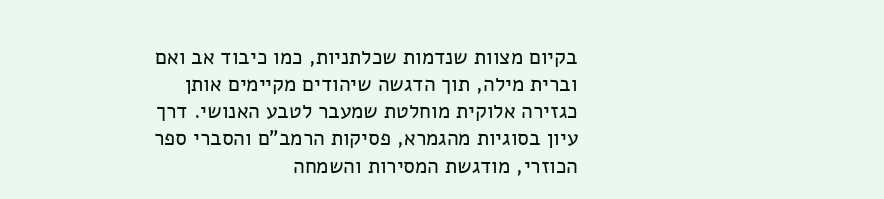בקיום מצוות שנדמות שכלתניות, כמו כיבוד אב ואם וברית מילה, תוך הדגשה שיהודים מקיימים אותן כגזירה אלוקית מוחלטת שמעבר לטבע האנושי. דרך עיון בסוגיות מהגמרא, פסיקות הרמב"ם והסברי ספר הכוזרי, מודגשת המסירות והשמחה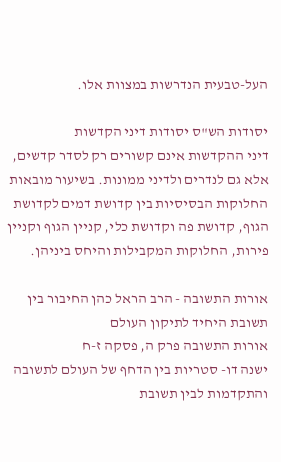העל-טבעית הנדרשות במצוות אלו.

יסודות הש"ס יסודות דיני הקדשות
דיני ההקדשות אינם קשורים רק לסדר קדשים, אלא גם לנדרים ולדיני ממונות. בשיעור מובאות החלוקות הבסיסיות בין קדושת דמים לקדושת הגוף, קדושת פה וקדושת כלי, קניין הגוף וקניין פירות, החלוקות המקבילות והיחס ביניהן.

אורות התשובה - הרב הראל כהן החיבור בין תשובת היחיד לתיקון העולם
אורות התשובה פרק ה, פסקה ז-ח
ישנה דו- סטריות בין הדחף של העולם לתשובה והתקדמות לבין תשובת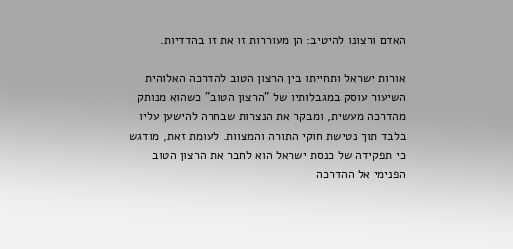האדם ורצונו להיטיב: הן מעוררות זו את זו בהדדיות.

אורות ישראל ותחייתו בין הרצון הטוב להדרכה האלוהית
השיעור עוסק במגבלותיו של "הרצון הטוב" כשהוא מנותק מהדרכה מעשית, ומבקר את הנצרות שבחרה להישען עליו בלבד תוך נטישת חוקי התורה והמצוות. לעומת זאת, מודגש כי תפקידה של כנסת ישראל הוא לחבר את הרצון הטוב הפנימי אל ההדרכה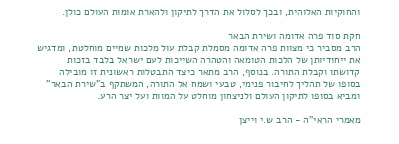והחוקיות האלוהית, ובכך לסלול את הדרך לתיקון ולהארת אומות העולם כולן.

חקת סוד פרה אדומה ושירת הבאר
הרב מסביר כי מצוות פרה אדומה מסמלת קבלת עול מלכות שמיים מוחלטת, ומדגיש את ייחודיותן של הלכות הטומאה והטהרה השייכות לעם ישראל בלבד בזכות קדושתו וקבלת התורה. בנוסף, הרב מתאר כיצד התבטלות ראשונית זו מובילה בסופו של תהליך לחיבור פנימי, טבעי ושמח אל התורה, המשתקף ב"שירת הבאר" ומביא בסופו לתיקון העולם ולניצחון מוחלט על המוות ועל יצר הרע.

מאמרי הראי"ה - הרב ש.י וייצן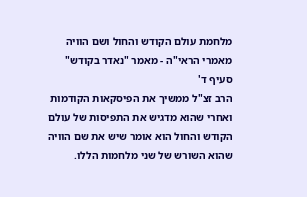מלחמת עולם הקודש והחול ושם הוויה
מאמרי הראי"ה - מאמר "נאדר בקודש" סעיף ד'
הרב זצ"ל ממשיך את הפיסקאות הקודמות ואחרי שהוא מדגיש את התפיסות של עולם הקודש והחול הוא אומר שיש את שם הוויה שהוא השורש של שני מלחמות הללו.